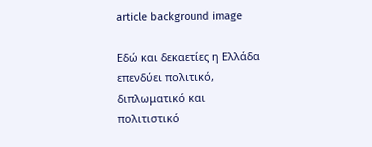article background image

Εδώ και δεκαετίες η Ελλάδα επενδύει πολιτικό, διπλωματικό και πολιτιστικό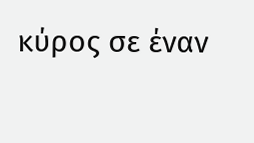κύρος σε έναν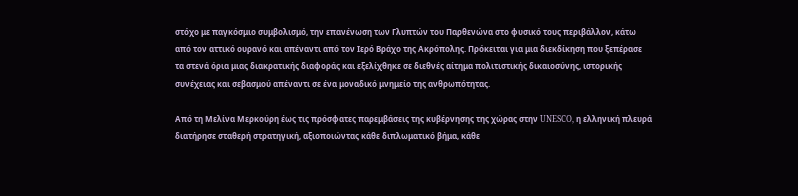στόχο με παγκόσμιο συμβολισμό, την επανένωση των Γλυπτών του Παρθενώνα στο φυσικό τους περιβάλλον, κάτω από τον αττικό ουρανό και απέναντι από τον Ιερό Βράχο της Ακρόπολης. Πρόκειται για μια διεκδίκηση που ξεπέρασε τα στενά όρια μιας διακρατικής διαφοράς και εξελίχθηκε σε διεθνές αίτημα πολιτιστικής δικαιοσύνης, ιστορικής συνέχειας και σεβασμού απέναντι σε ένα μοναδικό μνημείο της ανθρωπότητας.

Από τη Μελίνα Μερκούρη έως τις πρόσφατες παρεμβάσεις της κυβέρνησης της χώρας στην UNESCO, η ελληνική πλευρά διατήρησε σταθερή στρατηγική, αξιοποιώντας κάθε διπλωματικό βήμα, κάθε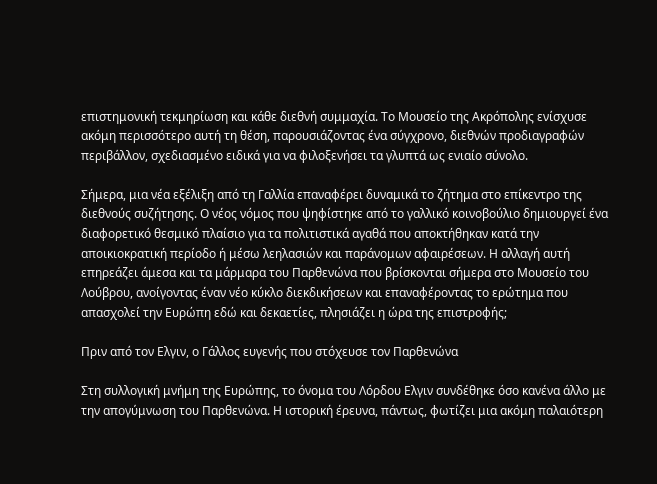επιστημονική τεκμηρίωση και κάθε διεθνή συμμαχία. Το Μουσείο της Ακρόπολης ενίσχυσε ακόμη περισσότερο αυτή τη θέση, παρουσιάζοντας ένα σύγχρονο, διεθνών προδιαγραφών περιβάλλον, σχεδιασμένο ειδικά για να φιλοξενήσει τα γλυπτά ως ενιαίο σύνολο.

Σήμερα, μια νέα εξέλιξη από τη Γαλλία επαναφέρει δυναμικά το ζήτημα στο επίκεντρο της διεθνούς συζήτησης. Ο νέος νόμος που ψηφίστηκε από το γαλλικό κοινοβούλιο δημιουργεί ένα διαφορετικό θεσμικό πλαίσιο για τα πολιτιστικά αγαθά που αποκτήθηκαν κατά την αποικιοκρατική περίοδο ή μέσω λεηλασιών και παράνομων αφαιρέσεων. Η αλλαγή αυτή επηρεάζει άμεσα και τα μάρμαρα του Παρθενώνα που βρίσκονται σήμερα στο Μουσείο του Λούβρου, ανοίγοντας έναν νέο κύκλο διεκδικήσεων και επαναφέροντας το ερώτημα που απασχολεί την Ευρώπη εδώ και δεκαετίες, πλησιάζει η ώρα της επιστροφής;

Πριν από τον Ελγιν, ο Γάλλος ευγενής που στόχευσε τον Παρθενώνα

Στη συλλογική μνήμη της Ευρώπης, το όνομα του Λόρδου Ελγιν συνδέθηκε όσο κανένα άλλο με την απογύμνωση του Παρθενώνα. Η ιστορική έρευνα, πάντως, φωτίζει μια ακόμη παλαιότερη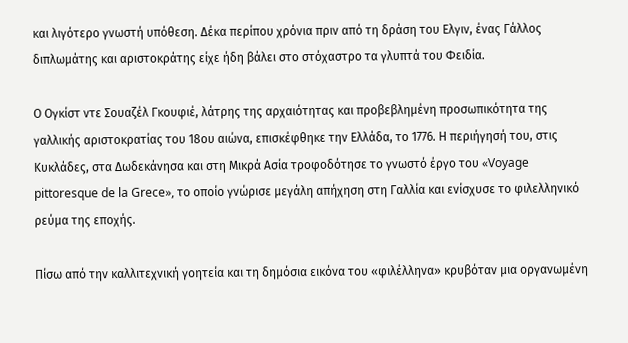και λιγότερο γνωστή υπόθεση. Δέκα περίπου χρόνια πριν από τη δράση του Ελγιν, ένας Γάλλος διπλωμάτης και αριστοκράτης είχε ήδη βάλει στο στόχαστρο τα γλυπτά του Φειδία.

Ο Ογκίστ ντε Σουαζέλ Γκουφιέ, λάτρης της αρχαιότητας και προβεβλημένη προσωπικότητα της γαλλικής αριστοκρατίας του 18ου αιώνα, επισκέφθηκε την Ελλάδα, το 1776. Η περιήγησή του, στις Κυκλάδες, στα Δωδεκάνησα και στη Μικρά Ασία τροφοδότησε το γνωστό έργο του «Voyage pittoresque de la Grece», το οποίο γνώρισε μεγάλη απήχηση στη Γαλλία και ενίσχυσε το φιλελληνικό ρεύμα της εποχής.

Πίσω από την καλλιτεχνική γοητεία και τη δημόσια εικόνα του «φιλέλληνα» κρυβόταν μια οργανωμένη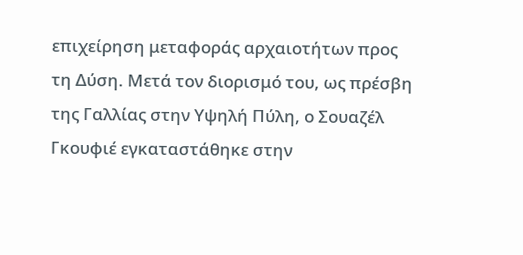επιχείρηση μεταφοράς αρχαιοτήτων προς τη Δύση. Μετά τον διορισμό του, ως πρέσβη της Γαλλίας στην Υψηλή Πύλη, ο Σουαζέλ Γκουφιέ εγκαταστάθηκε στην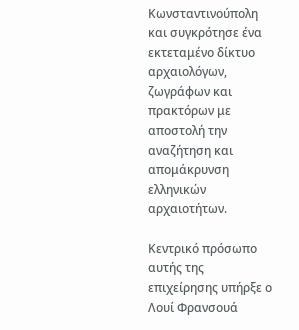Κωνσταντινούπολη και συγκρότησε ένα εκτεταμένο δίκτυο αρχαιολόγων, ζωγράφων και πρακτόρων με αποστολή την αναζήτηση και απομάκρυνση ελληνικών αρχαιοτήτων.

Κεντρικό πρόσωπο αυτής της επιχείρησης υπήρξε ο Λουί Φρανσουά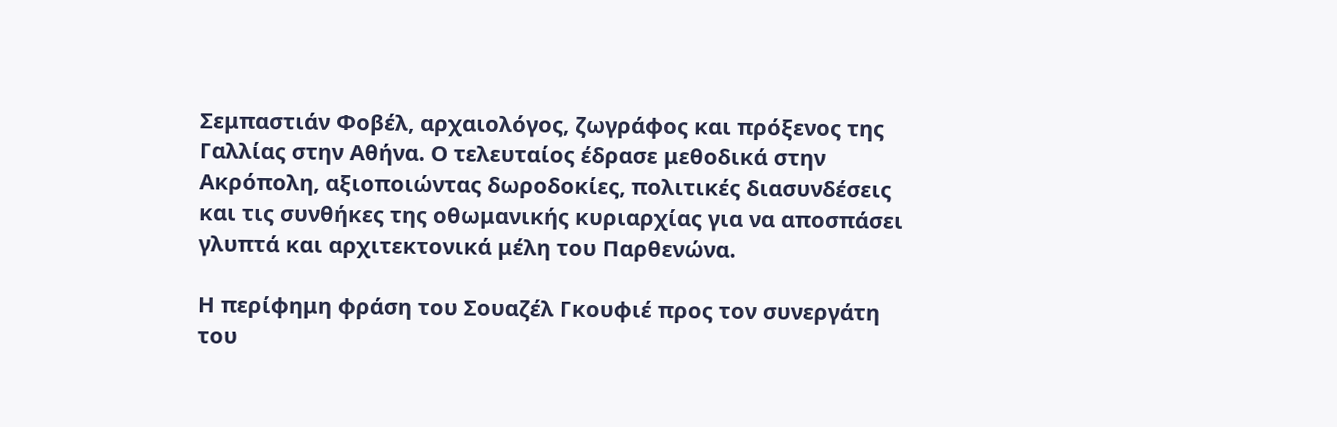Σεμπαστιάν Φοβέλ, αρχαιολόγος, ζωγράφος και πρόξενος της Γαλλίας στην Αθήνα. Ο τελευταίος έδρασε μεθοδικά στην Ακρόπολη, αξιοποιώντας δωροδοκίες, πολιτικές διασυνδέσεις και τις συνθήκες της οθωμανικής κυριαρχίας για να αποσπάσει γλυπτά και αρχιτεκτονικά μέλη του Παρθενώνα.

Η περίφημη φράση του Σουαζέλ Γκουφιέ προς τον συνεργάτη του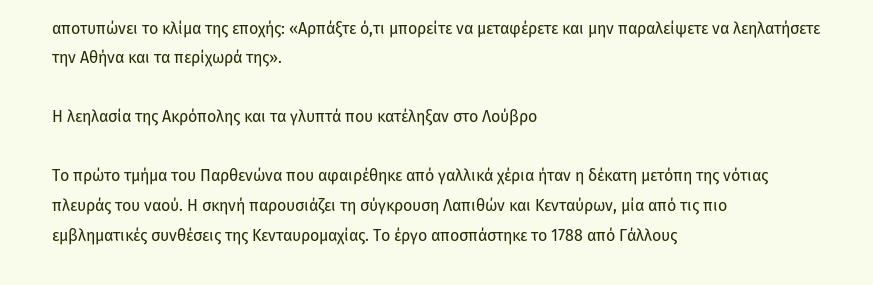αποτυπώνει το κλίμα της εποχής: «Αρπάξτε ό,τι μπορείτε να μεταφέρετε και μην παραλείψετε να λεηλατήσετε την Αθήνα και τα περίχωρά της».

Η λεηλασία της Ακρόπολης και τα γλυπτά που κατέληξαν στο Λούβρο

Το πρώτο τμήμα του Παρθενώνα που αφαιρέθηκε από γαλλικά χέρια ήταν η δέκατη μετόπη της νότιας πλευράς του ναού. Η σκηνή παρουσιάζει τη σύγκρουση Λαπιθών και Κενταύρων, μία από τις πιο εμβληματικές συνθέσεις της Κενταυρομαχίας. Το έργο αποσπάστηκε το 1788 από Γάλλους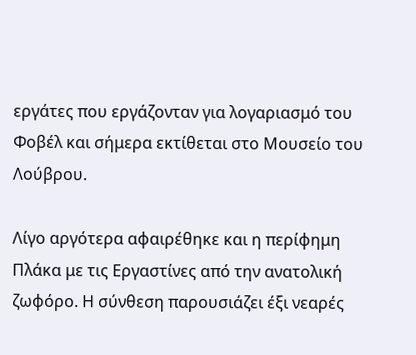εργάτες που εργάζονταν για λογαριασμό του Φοβέλ και σήμερα εκτίθεται στο Μουσείο του Λούβρου.

Λίγο αργότερα αφαιρέθηκε και η περίφημη Πλάκα με τις Εργαστίνες από την ανατολική ζωφόρο. Η σύνθεση παρουσιάζει έξι νεαρές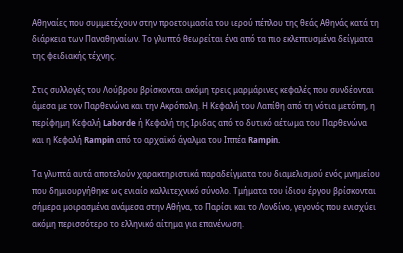Αθηναίες που συμμετέχουν στην προετοιμασία του ιερού πέπλου της θεάς Αθηνάς κατά τη διάρκεια των Παναθηναίων. Το γλυπτό θεωρείται ένα από τα πιο εκλεπτυσμένα δείγματα της φειδιακής τέχνης.

Στις συλλογές του Λούβρου βρίσκονται ακόμη τρεις μαρμάρινες κεφαλές που συνδέονται άμεσα με τον Παρθενώνα και την Ακρόπολη. Η Κεφαλή του Λαπίθη από τη νότια μετόπη, η περίφημη Κεφαλή Laborde ή Κεφαλή της Ιριδας από το δυτικό αέτωμα του Παρθενώνα και η Κεφαλή Rampin από το αρχαϊκό άγαλμα του Ιππέα Rampin.

Τα γλυπτά αυτά αποτελούν χαρακτηριστικά παραδείγματα του διαμελισμού ενός μνημείου που δημιουργήθηκε ως ενιαίο καλλιτεχνικό σύνολο. Τμήματα του ίδιου έργου βρίσκονται σήμερα μοιρασμένα ανάμεσα στην Αθήνα, το Παρίσι και το Λονδίνο, γεγονός που ενισχύει ακόμη περισσότερο το ελληνικό αίτημα για επανένωση.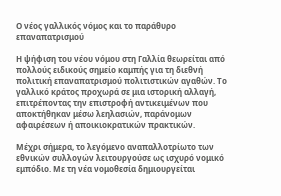Ο νέος γαλλικός νόμος και το παράθυρο επαναπατρισμού

Η ψήφιση του νέου νόμου στη Γαλλία θεωρείται από πολλούς ειδικούς σημείο καμπής για τη διεθνή πολιτική επαναπατρισμού πολιτιστικών αγαθών. Το γαλλικό κράτος προχωρά σε μια ιστορική αλλαγή, επιτρέποντας την επιστροφή αντικειμένων που αποκτήθηκαν μέσω λεηλασιών, παράνομων αφαιρέσεων ή αποικιοκρατικών πρακτικών.

Μέχρι σήμερα, το λεγόμενο αναπαλλοτρίωτο των εθνικών συλλογών λειτουργούσε ως ισχυρό νομικό εμπόδιο. Με τη νέα νομοθεσία δημιουργείται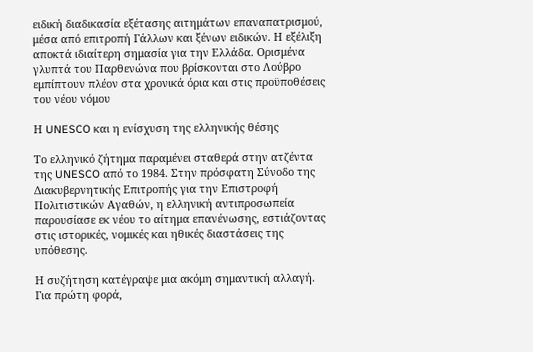ειδική διαδικασία εξέτασης αιτημάτων επαναπατρισμού, μέσα από επιτροπή Γάλλων και ξένων ειδικών. Η εξέλιξη αποκτά ιδιαίτερη σημασία για την Ελλάδα. Ορισμένα γλυπτά του Παρθενώνα που βρίσκονται στο Λούβρο εμπίπτουν πλέον στα χρονικά όρια και στις προϋποθέσεις του νέου νόμου

Η UNESCO και η ενίσχυση της ελληνικής θέσης

Το ελληνικό ζήτημα παραμένει σταθερά στην ατζέντα της UNESCO από το 1984. Στην πρόσφατη Σύνοδο της Διακυβερνητικής Επιτροπής για την Επιστροφή Πολιτιστικών Αγαθών, η ελληνική αντιπροσωπεία παρουσίασε εκ νέου το αίτημα επανένωσης, εστιάζοντας στις ιστορικές, νομικές και ηθικές διαστάσεις της υπόθεσης.

Η συζήτηση κατέγραψε μια ακόμη σημαντική αλλαγή. Για πρώτη φορά,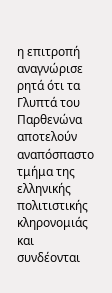η επιτροπή αναγνώρισε ρητά ότι τα Γλυπτά του Παρθενώνα αποτελούν αναπόσπαστο τμήμα της ελληνικής πολιτιστικής κληρονομιάς και συνδέονται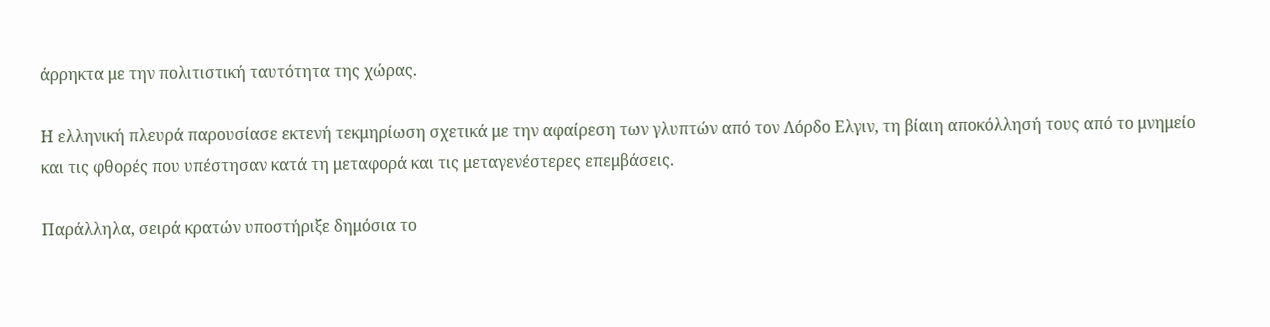άρρηκτα με την πολιτιστική ταυτότητα της χώρας.

Η ελληνική πλευρά παρουσίασε εκτενή τεκμηρίωση σχετικά με την αφαίρεση των γλυπτών από τον Λόρδο Ελγιν, τη βίαιη αποκόλλησή τους από το μνημείο και τις φθορές που υπέστησαν κατά τη μεταφορά και τις μεταγενέστερες επεμβάσεις.

Παράλληλα, σειρά κρατών υποστήριξε δημόσια το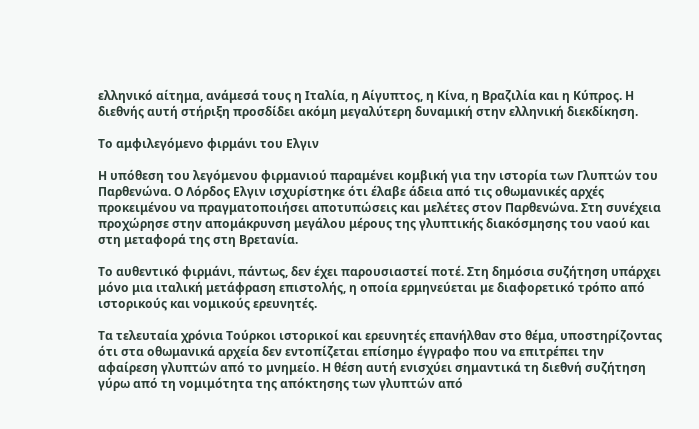ελληνικό αίτημα, ανάμεσά τους η Ιταλία, η Αίγυπτος, η Κίνα, η Βραζιλία και η Κύπρος. Η διεθνής αυτή στήριξη προσδίδει ακόμη μεγαλύτερη δυναμική στην ελληνική διεκδίκηση.

Το αμφιλεγόμενο φιρμάνι του Ελγιν

Η υπόθεση του λεγόμενου φιρμανιού παραμένει κομβική για την ιστορία των Γλυπτών του Παρθενώνα. Ο Λόρδος Ελγιν ισχυρίστηκε ότι έλαβε άδεια από τις οθωμανικές αρχές προκειμένου να πραγματοποιήσει αποτυπώσεις και μελέτες στον Παρθενώνα. Στη συνέχεια προχώρησε στην απομάκρυνση μεγάλου μέρους της γλυπτικής διακόσμησης του ναού και στη μεταφορά της στη Βρετανία.

Το αυθεντικό φιρμάνι, πάντως, δεν έχει παρουσιαστεί ποτέ. Στη δημόσια συζήτηση υπάρχει μόνο μια ιταλική μετάφραση επιστολής, η οποία ερμηνεύεται με διαφορετικό τρόπο από ιστορικούς και νομικούς ερευνητές.

Τα τελευταία χρόνια Τούρκοι ιστορικοί και ερευνητές επανήλθαν στο θέμα, υποστηρίζοντας ότι στα οθωμανικά αρχεία δεν εντοπίζεται επίσημο έγγραφο που να επιτρέπει την αφαίρεση γλυπτών από το μνημείο. Η θέση αυτή ενισχύει σημαντικά τη διεθνή συζήτηση γύρω από τη νομιμότητα της απόκτησης των γλυπτών από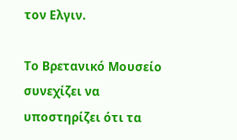τον Ελγιν.

Το Βρετανικό Μουσείο συνεχίζει να υποστηρίζει ότι τα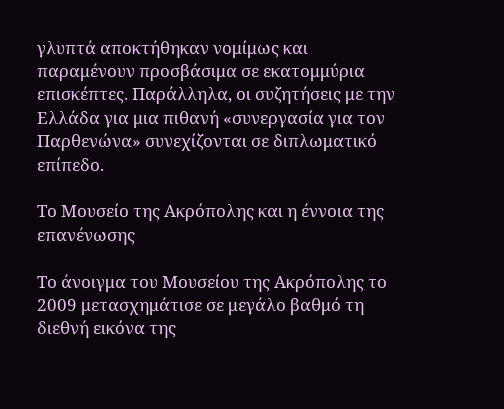γλυπτά αποκτήθηκαν νομίμως και παραμένουν προσβάσιμα σε εκατομμύρια επισκέπτες. Παράλληλα, οι συζητήσεις με την Ελλάδα για μια πιθανή «συνεργασία για τον Παρθενώνα» συνεχίζονται σε διπλωματικό επίπεδο.

Το Μουσείο της Ακρόπολης και η έννοια της επανένωσης

Το άνοιγμα του Μουσείου της Ακρόπολης το 2009 μετασχημάτισε σε μεγάλο βαθμό τη διεθνή εικόνα της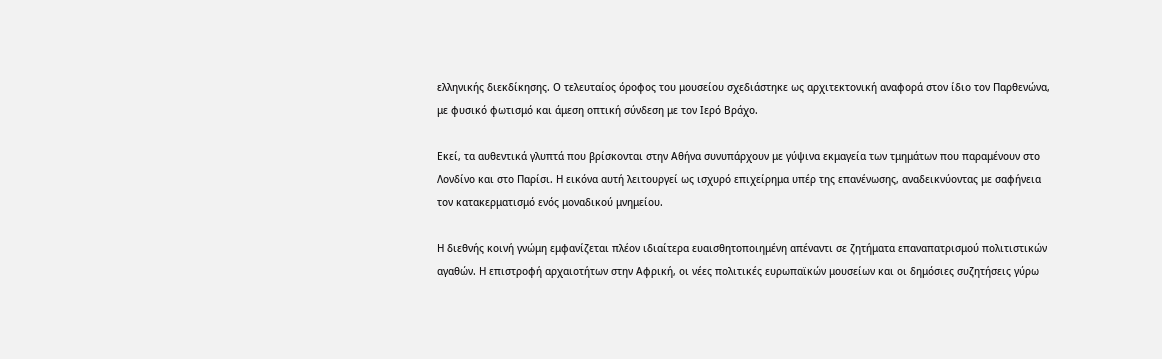ελληνικής διεκδίκησης. Ο τελευταίος όροφος του μουσείου σχεδιάστηκε ως αρχιτεκτονική αναφορά στον ίδιο τον Παρθενώνα, με φυσικό φωτισμό και άμεση οπτική σύνδεση με τον Ιερό Βράχο.

Εκεί, τα αυθεντικά γλυπτά που βρίσκονται στην Αθήνα συνυπάρχουν με γύψινα εκμαγεία των τμημάτων που παραμένουν στο Λονδίνο και στο Παρίσι. Η εικόνα αυτή λειτουργεί ως ισχυρό επιχείρημα υπέρ της επανένωσης, αναδεικνύοντας με σαφήνεια τον κατακερματισμό ενός μοναδικού μνημείου.

Η διεθνής κοινή γνώμη εμφανίζεται πλέον ιδιαίτερα ευαισθητοποιημένη απέναντι σε ζητήματα επαναπατρισμού πολιτιστικών αγαθών. Η επιστροφή αρχαιοτήτων στην Αφρική, οι νέες πολιτικές ευρωπαϊκών μουσείων και οι δημόσιες συζητήσεις γύρω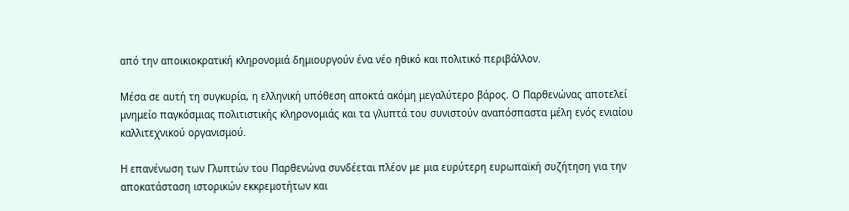από την αποικιοκρατική κληρονομιά δημιουργούν ένα νέο ηθικό και πολιτικό περιβάλλον.

Μέσα σε αυτή τη συγκυρία, η ελληνική υπόθεση αποκτά ακόμη μεγαλύτερο βάρος. Ο Παρθενώνας αποτελεί μνημείο παγκόσμιας πολιτιστικής κληρονομιάς και τα γλυπτά του συνιστούν αναπόσπαστα μέλη ενός ενιαίου καλλιτεχνικού οργανισμού.

Η επανένωση των Γλυπτών του Παρθενώνα συνδέεται πλέον με μια ευρύτερη ευρωπαϊκή συζήτηση για την αποκατάσταση ιστορικών εκκρεμοτήτων και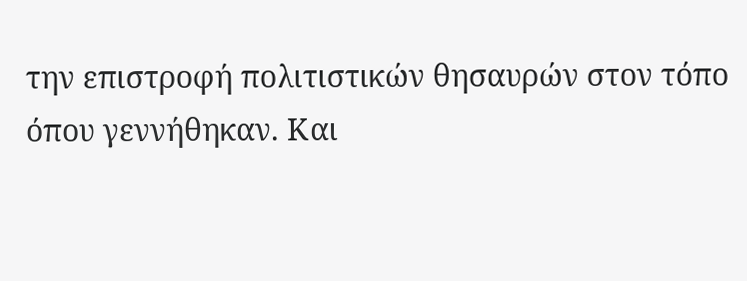την επιστροφή πολιτιστικών θησαυρών στον τόπο όπου γεννήθηκαν. Και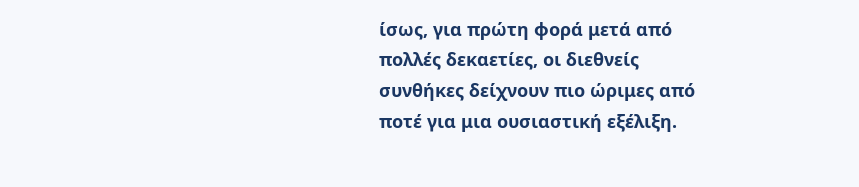ίσως, για πρώτη φορά μετά από πολλές δεκαετίες, οι διεθνείς συνθήκες δείχνουν πιο ώριμες από ποτέ για μια ουσιαστική εξέλιξη.